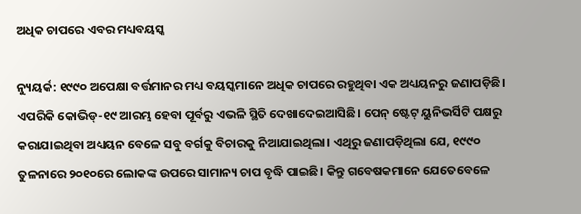ଅଧିକ ଚାପରେ ଏବର ମଧ୍ୟବୟସ୍କ

ନ୍ୟୁୟର୍କ: ୧୯୯୦ ଅପେକ୍ଷା ବର୍ତ୍ତମାନର ମଧ୍ୟ ବୟସ୍କମାନେ ଅଧିକ ଚାପରେ ରହୁଥିବା ଏକ ଅଧ୍ୟୟନରୁ ଜଣାପଡ଼ିଛି। ଏପରିକି କୋଭିଡ୍‌-୧୯ ଆରମ୍ଭ ହେବା ପୂର୍ବରୁ ଏଭଳି ସ୍ଥିତି ଦେଖାଦେଇଆସିଛି। ପେନ୍‌ ଷ୍ଟେଟ୍‌ ୟୁନିଭର୍ସିଟି ପକ୍ଷରୁ କରାଯାଇଥିବା ଅଧ୍ୟୟନ ବେଳେ ସବୁ ବର୍ଗକୁ ବିଚାରକୁ ନିଆଯାଇଥିଲା। ଏଥିରୁ ଜଣାପଡ଼ିଥିଲା ଯେ, ୧୯୯୦ ତୁଳନାରେ ୨୦୧୦ରେ ଲୋକଙ୍କ ଉପରେ ସାମାନ୍ୟ ଚାପ ବୃଦ୍ଧି ପାଇଛି। କିନ୍ତୁ ଗବେଷକମାନେ ଯେତେବେଳେ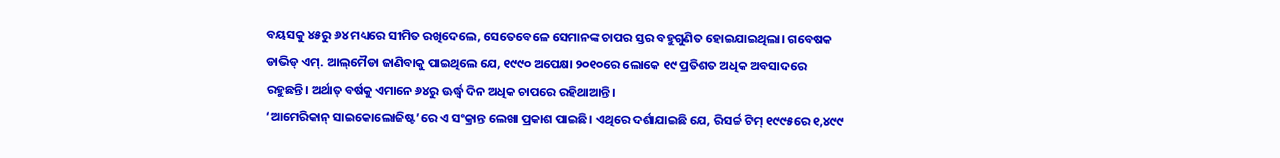ବୟସକୁ ୪୫ରୁ ୬୪ ମଧ୍ୟରେ ସୀମିତ ରଖିଦେଲେ, ସେତେବେଳେ ସେମାନଙ୍କ ଚାପର ସ୍ତର ବହୁଗୁଣିତ ହୋଇଯାଇଥିଲା। ଗବେଷକ ଡାଭିଡ୍‌ ଏମ୍‌. ଆଲ୍‌ମୈଡା ଜାଣିବାକୁ ପାଇଥିଲେ ଯେ, ୧୯୯୦ ଅପେକ୍ଷା ୨୦୧୦ରେ ଲୋକେ ୧୯ ପ୍ରତିଶତ ଅଧିକ ଅବସାଦରେ ରହୁଛନ୍ତି। ଅର୍ଥାତ୍‌ ବର୍ଷକୁ ଏମାନେ ୬୪ରୁ ଊର୍ଦ୍ଧ୍ୱ ଦିନ ଅଧିକ ଚାପରେ ରହିଥାଆନ୍ତି।
‘ଆମେରିକାନ୍‌ ସାଇକୋଲୋଜିଷ୍ଟ’ରେ ଏ ସଂକ୍ରାନ୍ତ ଲେଖା ପ୍ରକାଶ ପାଇଛି। ଏଥିରେ ଦର୍ଶାଯାଇଛି ଯେ, ରିସର୍ଚ୍ଚ ଟିମ୍‌ ୧୯୯୫ରେ ୧,୪୯୯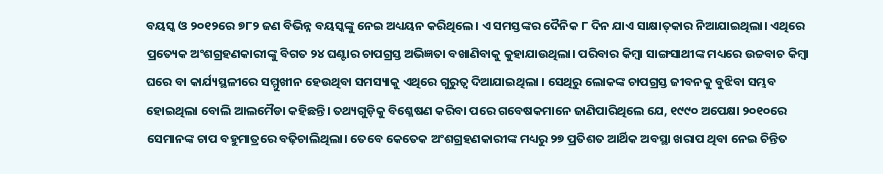ବୟସ୍କ ଓ ୨୦୧୨ରେ ୭୮୨ ଜଣ ବିଭିନ୍ନ ବୟସ୍କଙ୍କୁ ନେଇ ଅଧ୍ୟୟନ କରିଥିଲେ। ଏ ସମସ୍ତଙ୍କର ଦୈନିକ ୮ ଦିନ ଯାଏ ସାକ୍ଷାତ୍‌କାର ନିଆଯାଇଥିଲା। ଏଥିରେ ପ୍ରତ୍ୟେକ ଅଂଶଗ୍ରହଣକାରୀଙ୍କୁ ବିଗତ ୨୪ ଘଣ୍ଟାର ଚାପଗ୍ରସ୍ତ ଅଭିଜ୍ଞତା ବଖାଣିବାକୁ କୁହାଯାଉଥିଲା। ପରିବାର କିମ୍ବା ସାଙ୍ଗସାଥୀଙ୍କ ମଧ୍ୟରେ ଉଚ୍ଚବାଚ କିମ୍ବା ଘରେ ବା କାର୍ଯ୍ୟସ୍ଥଳୀରେ ସମ୍ମୁଖୀନ ହେଉଥିବା ସମସ୍ୟାକୁ ଏଥିରେ ଗୁରୁତ୍ୱ ଦିଆଯାଇଥିଲା । ସେଥିରୁ ଲୋକଙ୍କ ଚାପଗ୍ରସ୍ତ ଜୀବନକୁ ବୁଝିବା ସମ୍ଭବ ହୋଇଥିଲା ବୋଲି ଆଲମୈଡା କହିଛନ୍ତି। ତଥ୍ୟଗୁଡ଼ିକୁ ବିଶ୍ଳେଷଣ କରିବା ପରେ ଗବେଷକମାନେ ଜାଣିପାରିଥିଲେ ଯେ, ୧୯୯୦ ଅପେକ୍ଷା ୨୦୧୦ରେ ସେମାନଙ୍କ ଚାପ ବହୁମାତ୍ରରେ ବଢ଼ିଚାଲିଥିଲା। ତେବେ କେତେକ ଅଂଶଗ୍ରହଣକାରୀଙ୍କ ମଧ୍ୟରୁ ୨୭ ପ୍ରତିଶତ ଆର୍ଥିକ ଅବସ୍ଥା ଖରାପ ଥିବା ନେଇ ଚିନ୍ତିତ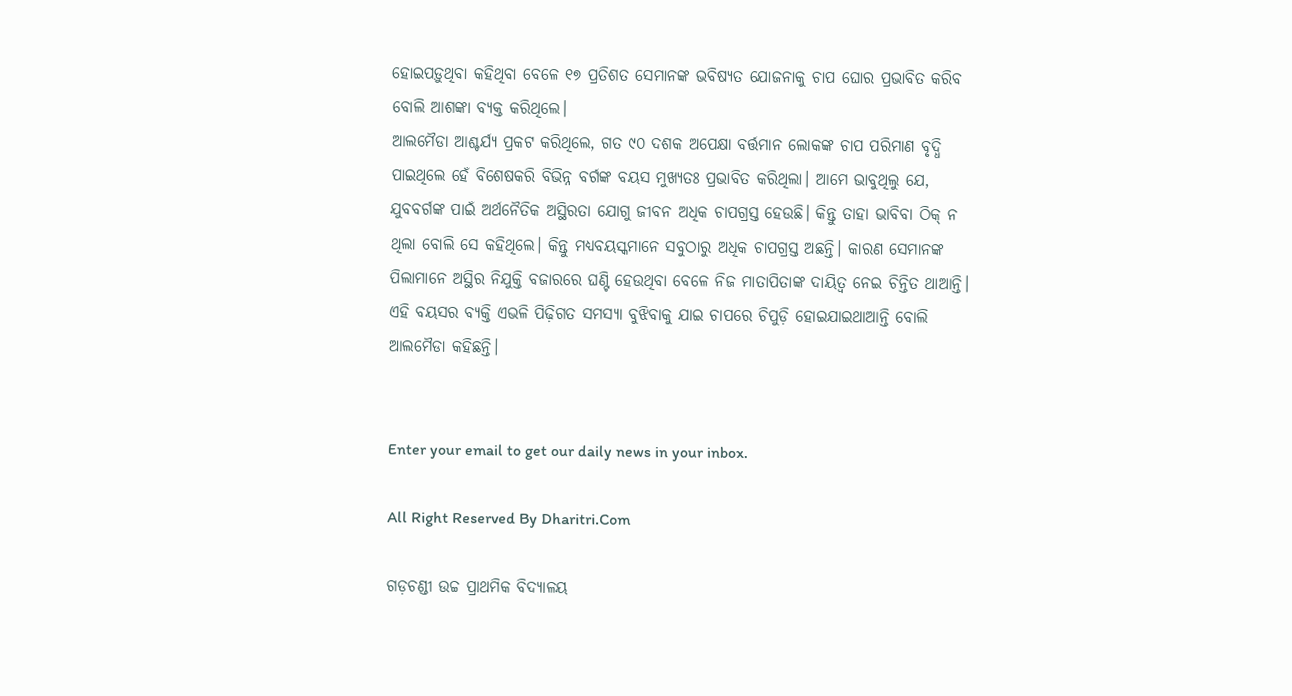ହୋଇପଡ଼ୁଥିବା କହିଥିବା ବେଳେ ୧୭ ପ୍ରତିଶତ ସେମାନଙ୍କ ଭବିଷ୍ୟତ ଯୋଜନାକୁ ଚାପ ଘୋର ପ୍ରଭାବିତ କରିବ ବୋଲି ଆଶଙ୍କା ବ୍ୟକ୍ତ କରିଥିଲେ।
ଆଲମୈଡା ଆଶ୍ଚର୍ଯ୍ୟ ପ୍ରକଟ କରିଥିଲେ, ଗତ ୯୦ ଦଶକ ଅପେକ୍ଷା ବର୍ତ୍ତମାନ ଲୋକଙ୍କ ଚାପ ପରିମାଣ ବୃଦ୍ଧି ପାଇଥିଲେ ହେଁ ବିଶେଷକରି ବିଭିନ୍ନ ବର୍ଗଙ୍କ ବୟସ ମୁଖ୍ୟତଃ ପ୍ରଭାବିତ କରିଥିଲା। ଆମେ ଭାବୁଥିଲୁ ଯେ, ଯୁବବର୍ଗଙ୍କ ପାଇଁ ଅର୍ଥନୈତିକ ଅସ୍ଥିରତା ଯୋଗୁ ଜୀବନ ଅଧିକ ଚାପଗ୍ରସ୍ତ ହେଉଛି। କିନ୍ତୁ ତାହା ଭାବିବା ଠିକ୍‌ ନ ଥିଲା ବୋଲି ସେ କହିଥିଲେ। କିନ୍ତୁ ମଧ୍ୟବୟସ୍କମାନେ ସବୁଠାରୁ ଅଧିକ ଚାପଗ୍ରସ୍ତ ଅଛନ୍ତି। କାରଣ ସେମାନଙ୍କ ପିଲାମାନେ ଅସ୍ଥିର ନିଯୁକ୍ତି ବଜାରରେ ଘଣ୍ଟି ହେଉଥିବା ବେଳେ ନିଜ ମାତାପିତାଙ୍କ ଦାୟିତ୍ୱ ନେଇ ଚିନ୍ତିତ ଥାଆନ୍ତି। ଏହି ବୟସର ବ୍ୟକ୍ତି ଏଭଳି ପିଢ଼ିଗତ ସମସ୍ୟା ବୁଝିବାକୁ ଯାଇ ଚାପରେ ଚିପୁଡ଼ି ହୋଇଯାଇଥାଆନ୍ତି ବୋଲି ଆଲମୈଡା କହିଛନ୍ତି।


Enter your email to get our daily news in your inbox.

All Right Reserved By Dharitri.Com

ଗଡ଼ଚଣ୍ଡୀ ଉଚ୍ଚ ପ୍ରାଥମିକ ବିଦ୍ୟାଳୟ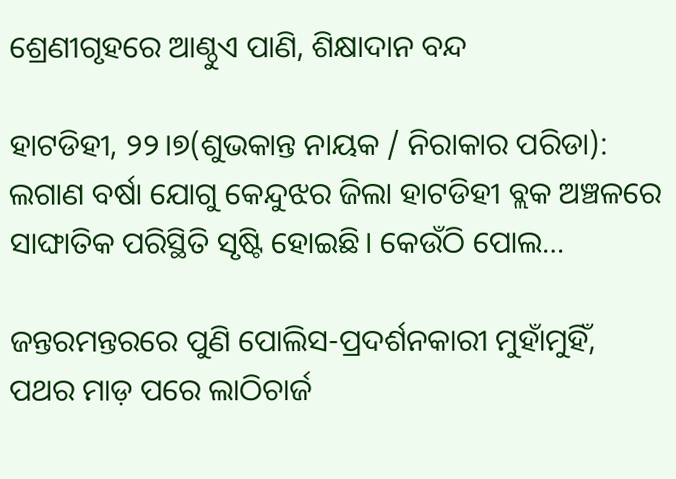ଶ୍ରେଣୀଗୃହରେ ଆଣ୍ଠୁଏ ପାଣି, ଶିକ୍ଷାଦାନ ବନ୍ଦ

ହାଟଡିହୀ, ୨୨।୭(ଶୁଭକାନ୍ତ ନାୟକ / ନିରାକାର ପରିଡା): ଲଗାଣ ବର୍ଷା ଯୋଗୁ କେନ୍ଦୁଝର ଜିଲା ହାଟଡିହୀ ବ୍ଲକ ଅଞ୍ଚଳରେ ସାଙ୍ଘାତିକ ପରିସ୍ଥିତି ସୃଷ୍ଟି ହୋଇଛି। କେଉଁଠି ପୋଲ…

ଜନ୍ତରମନ୍ତରରେ ପୁଣି ପୋଲିସ-ପ୍ରଦର୍ଶନକାରୀ ମୁହାଁମୁହିଁ, ପଥର ମାଡ଼ ପରେ ଲାଠିଚାର୍ଜ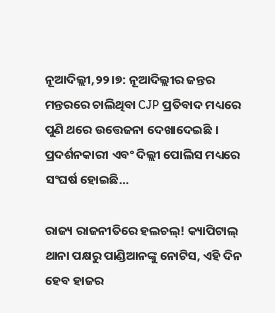ନୂଆଦିଲ୍ଲୀ,୨୨।୭: ନୂଆଦିଲ୍ଲୀର ଜନ୍ତର ମନ୍ତରରେ ଚାଲିଥିବା CJP ପ୍ରତିବାଦ ମଧ୍ୟରେ ପୁଣି ଥରେ ଉତ୍ତେଜନା ଦେଖାଦେଇଛି । ପ୍ରଦର୍ଶନକାରୀ ଏବଂ ଦିଲ୍ଲୀ ପୋଲିସ ମଧ୍ୟରେ ସଂଘର୍ଷ ହୋଇଛି…

ରାଜ୍ୟ ରାଜନୀତିରେ ହଲଚଲ୍! କ୍ୟାପିଟାଲ୍‌ ଥାନା ପକ୍ଷରୁ ପାଣ୍ଡିଆନଙ୍କୁ ନୋଟିସ, ଏହି ଦିନ ହେବ ହାଜର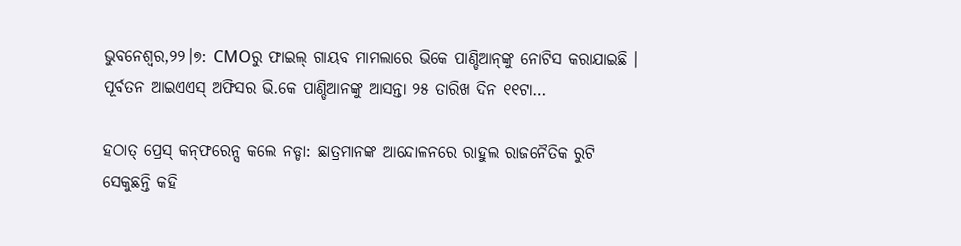ଭୁବନେଶ୍ବର,୨୨।୭: CMOରୁ ଫାଇଲ୍‌ ଗାୟବ ମାମଲାରେ ଭିକେ ପାଣ୍ଡିଆନ୍‌ଙ୍କୁ ନୋଟିସ କରାଯାଇଛି । ପୂର୍ବତନ ଆଇଏଏସ୍‌ ଅଫିସର ଭି.କେ ପାଣ୍ଡିଆନଙ୍କୁ ଆସନ୍ତା ୨୫ ତାରିଖ ଦିନ ୧୧ଟା…

ହଠାତ୍‌ ପ୍ରେସ୍‌ କନ୍‌ଫରେନ୍ସ କଲେ ନଡ୍ଡା: ଛାତ୍ରମାନଙ୍କ ଆନ୍ଦୋଳନରେ ରାହୁଲ ରାଜନୈତିକ ରୁଟି ସେକୁଛନ୍ତି କହି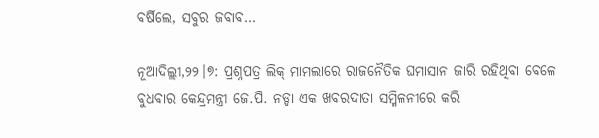ବର୍ଷିଲେ, ସବୁର ଜବାବ…

ନୂଆଦିଲ୍ଲୀ,୨୨।୭: ପ୍ରଶ୍ନପତ୍ର ଲିକ୍‌ ମାମଲାରେ ରାଜନୈତିକ ଘମାସାନ ଜାରି ରହିଥିବା ବେଳେ ବୁଧବାର କେନ୍ଦ୍ରମନ୍ତ୍ରୀ ଜେ.ପି. ନଡ୍ଡା ଏକ ଖବରଦାତା ସମ୍ମିଳନୀରେ କରି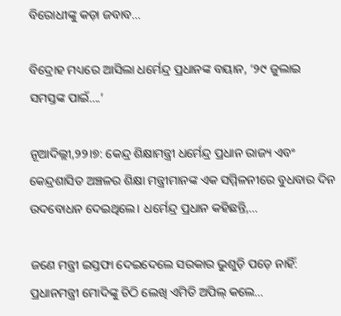ବିରୋଧୀଙ୍କୁ କଡ଼ା ଜବାବ…

ବିଦ୍ରୋହ ମଧ୍ୟରେ ଆସିଲା ଧର୍ମେନ୍ଦ୍ର ପ୍ରଧାନଙ୍କ ବୟାନ, ‘୨୯ ଜୁଲାଇ ସମସ୍ତଙ୍କ ପାଇଁ….’

ନୂଆଦିଲ୍ଲୀ,୨୨।୭: କେନ୍ଦ୍ର ଶିକ୍ଷାମନ୍ତ୍ରୀ ଧର୍ମେନ୍ଦ୍ର ପ୍ରଧାନ ରାଜ୍ୟ ଏବଂ କେନ୍ଦ୍ରଶାସିତ ଅଞ୍ଚଳର ଶିକ୍ଷା ମନ୍ତ୍ରୀମାନଙ୍କ ଏକ ସମ୍ମିଳନୀରେ ବୁଧବାର ଦିନ ଉଦବୋଧନ ଦେଇଥିଲେ। ଧର୍ମେନ୍ଦ୍ର ପ୍ରଧାନ କହିଛନ୍ତି,…

ଜଣେ ମନ୍ତ୍ରୀ ଇସ୍ତଫା ଦେଇଦେଲେ ସରକାର ଭୁଶୁଡ଼ି ପଡ଼େ ନାହିଁ: ପ୍ରଧାନମନ୍ତ୍ରୀ ମୋଦିଙ୍କୁ ଚିଠି ଲେଖି ଏମିତି ଅପିଲ୍‌ କଲେ…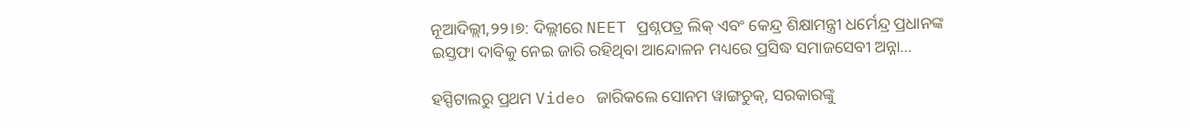ନୂଆଦିଲ୍ଲୀ,୨୨।୭: ଦିଲ୍ଲୀରେ NEET ପ୍ରଶ୍ନପତ୍ର ଲିକ୍‌ ଏବଂ କେନ୍ଦ୍ର ଶିକ୍ଷାମନ୍ତ୍ରୀ ଧର୍ମେନ୍ଦ୍ର ପ୍ରଧାନଙ୍କ ଇସ୍ତଫା ଦାବିକୁ ନେଇ ଜାରି ରହିଥିବା ଆନ୍ଦୋଳନ ମଧ୍ୟରେ ପ୍ରସିଦ୍ଧ ସମାଜସେବୀ ଅନ୍ନା…

ହସ୍ପିଟାଲରୁ ପ୍ରଥମ Video ଜାରିକଲେ ସୋନମ ୱାଙ୍ଗଚୁକ୍, ସରକାରଙ୍କୁ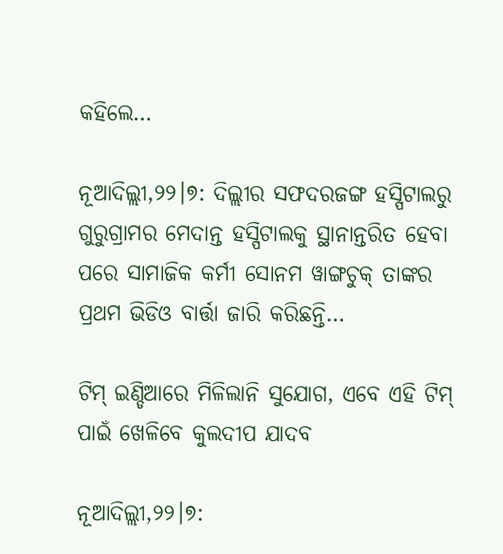କହିଲେ…

ନୂଆଦିଲ୍ଲୀ,୨୨।୭: ଦିଲ୍ଲୀର ସଫଦରଜଙ୍ଗ ହସ୍ପିଟାଲରୁ ଗୁରୁଗ୍ରାମର ମେଦାନ୍ତ ହସ୍ପିଟାଲକୁ ସ୍ଥାନାନ୍ତରିତ ହେବା ପରେ ସାମାଜିକ କର୍ମୀ ସୋନମ ୱାଙ୍ଗଚୁକ୍ ତାଙ୍କର ପ୍ରଥମ ଭିଡିଓ ବାର୍ତ୍ତା ଜାରି କରିଛନ୍ତି…

ଟିମ୍‌ ଇଣ୍ଡିଆରେ ମିଳିଲାନି ସୁଯୋଗ, ଏବେ ଏହି ଟିମ୍‌ ପାଇଁ ଖେଳିବେ କୁଲଦୀପ ଯାଦବ

ନୂଆଦିଲ୍ଲୀ,୨୨।୭: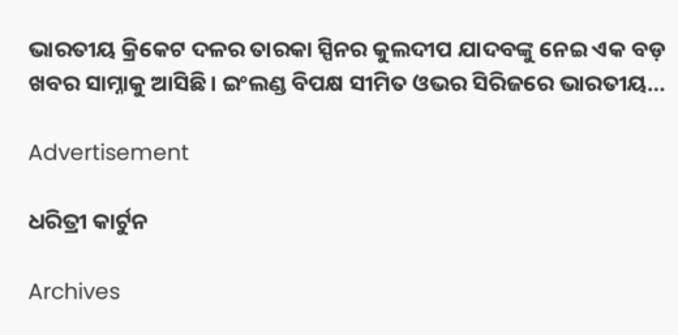ଭାରତୀୟ କ୍ରିକେଟ ଦଳର ତାରକା ସ୍ପିନର କୁଲଦୀପ ଯାଦବଙ୍କୁ ନେଇ ଏକ ବଡ଼ ଖବର ସାମ୍ନାକୁ ଆସିଛି। ଇଂଲଣ୍ଡ ବିପକ୍ଷ ସୀମିତ ଓଭର ସିରିଜରେ ଭାରତୀୟ…

Advertisement

ଧରିତ୍ରୀ କାର୍ଟୁନ

Archives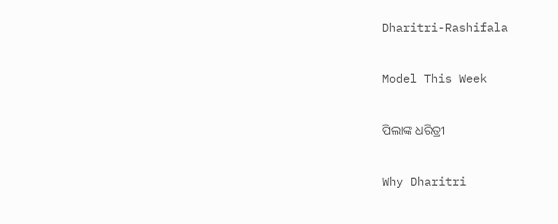Dharitri-Rashifala

Model This Week

ପିଲାଙ୍କ ଧରିତ୍ରୀ

Why Dharitri